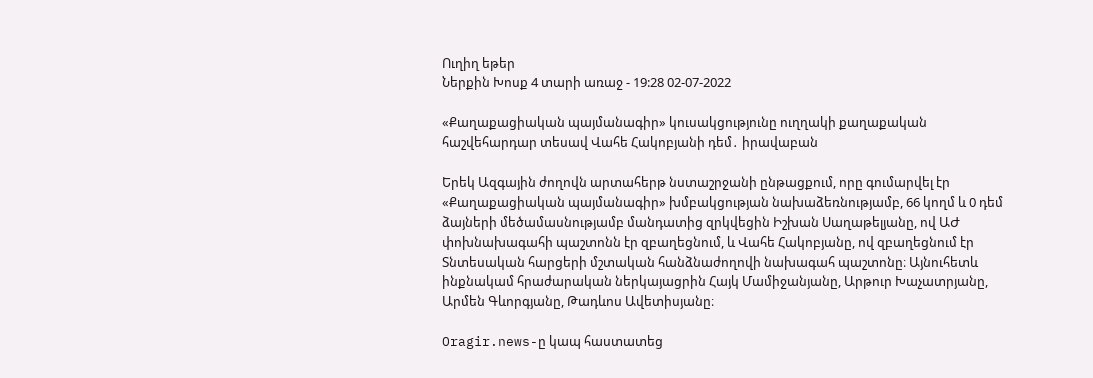Ուղիղ եթեր
Ներքին Խոսք 4 տարի առաջ - 19:28 02-07-2022

«Քաղաքացիական պայմանագիր» կուսակցությունը ուղղակի քաղաքական հաշվեհարդար տեսավ Վահե Հակոբյանի դեմ․ իրավաբան

Երեկ Ազգային ժողովն արտահերթ նստաշրջանի ընթացքում, որը գումարվել էր «Քաղաքացիական պայմանագիր» խմբակցության նախաձեռնությամբ, 66 կողմ և 0 դեմ ձայների մեծամասնությամբ մանդատից զրկվեցին Իշխան Սաղաթելյանը, ով ԱԺ փոխնախագահի պաշտոնն էր զբաղեցնում, և Վահե Հակոբյանը, ով զբաղեցնում էր Տնտեսական հարցերի մշտական հանձնաժողովի նախագահ պաշտոնը։ Այնուհետև ինքնակամ հրաժարական ներկայացրին Հայկ Մամիջանյանը, Արթուր Խաչատրյանը, Արմեն Գևորգյանը, Թադևոս Ավետիսյանը։

Oragir.news-ը կապ հաստատեց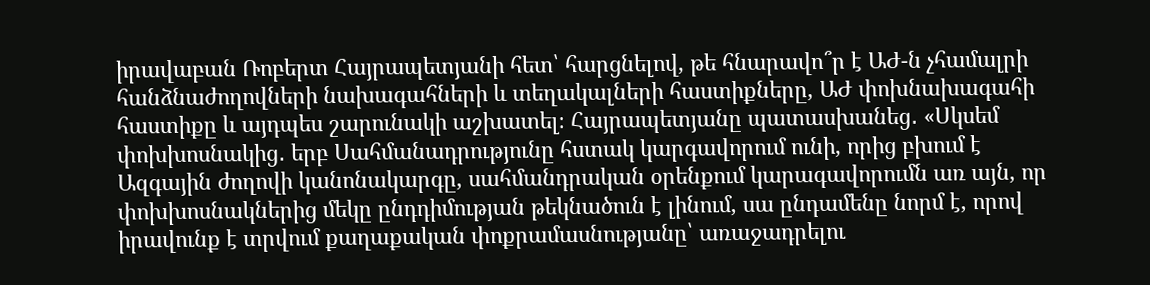իրավաբան Ռոբերտ Հայրապետյանի հետ՝ հարցնելով, թե հնարավո՞ր է ԱԺ-ն չհամալրի հանձնաժողովների նախագահների և տեղակալների հաստիքները, ԱԺ փոխնախագահի հաստիքը և այդպես շարունակի աշխատել։ Հայրապետյանը պատասխանեց․ «Սկսեմ փոխխոսնակից․ երբ Սահմանադրությունը հստակ կարգավորում ունի, որից բխում է Ազգային ժողովի կանոնակարգը, սահմանդրական օրենքում կարագավորումն առ այն, որ փոխխոսնակներից մեկը ընդդիմության թեկնածուն է լինում, սա ընդամենը նորմ է, որով իրավունք է տրվում քաղաքական փոքրամասնությանը՝ առաջադրելու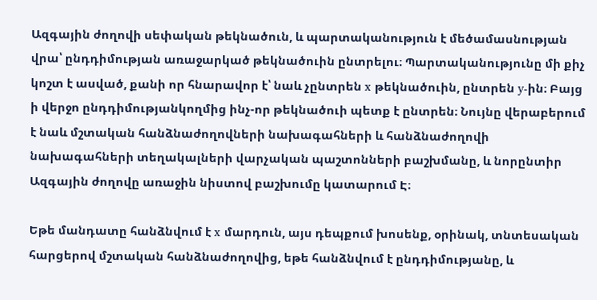Ազգային ժողովի սեփական թեկնածուն, և պարտականություն է մեծամասնության վրա՝ ընդդիմության առաջարկած թեկնածուին ընտրելու։ Պարտականությունը մի քիչ կոշտ է ասված, քանի որ հնարավոր է՝ նաև չընտրեն x թեկնածուին, ընտրեն y-ին։ Բայց ի վերջո ընդդիմությանկողմից ինչ-որ թեկնածուի պետք է ընտրեն։ Նույնը վերաբերում է նաև մշտական հանձնաժողովների նախագահների և հանձնաժողովի նախագահների տեղակալների վարչական պաշտոնների բաշխմանը, և նորընտիր Ազգային ժողովը առաջին նիստով բաշխումը կատարում Է։

Եթե մանդատը հանձնվում է x մարդուն, այս դեպքում խոսենք, օրինակ, տնտեսական հարցերով մշտական հանձնաժողովից, եթե հանձնվում է ընդդիմությանը, և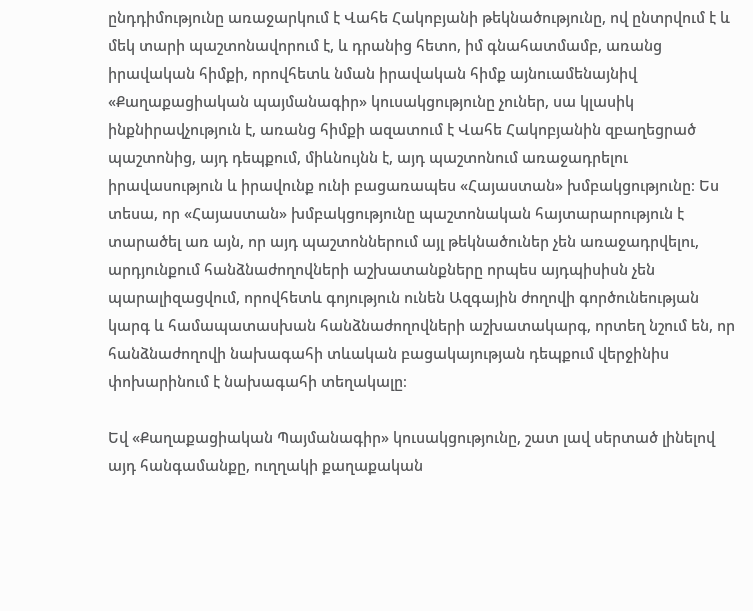ընդդիմությունը առաջարկում է Վահե Հակոբյանի թեկնածությունը, ով ընտրվում է և մեկ տարի պաշտոնավորում է, և դրանից հետո, իմ գնահատմամբ, առանց իրավական հիմքի, որովհետև նման իրավական հիմք այնուամենայնիվ «Քաղաքացիական պայմանագիր» կուսակցությունը չուներ, սա կլասիկ ինքնիրավչություն է, առանց հիմքի ազատում է Վահե Հակոբյանին զբաղեցրած պաշտոնից, այդ դեպքում, միևնույնն է, այդ պաշտոնում առաջադրելու իրավասություն և իրավունք ունի բացառապես «Հայաստան» խմբակցությունը։ Ես տեսա, որ «Հայաստան» խմբակցությունը պաշտոնական հայտարարություն է տարածել առ այն, որ այդ պաշտոններում այլ թեկնածուներ չեն առաջադրվելու, արդյունքում հանձնաժողովների աշխատանքները որպես այդպիսիսն չեն պարալիզացվում, որովհետև գոյություն ունեն Ազգային ժողովի գործունեության կարգ և համապատասխան հանձնաժողովների աշխատակարգ, որտեղ նշում են, որ հանձնաժողովի նախագահի տևական բացակայության դեպքում վերջինիս փոխարինում է նախագահի տեղակալը։

Եվ «Քաղաքացիական Պայմանագիր» կուսակցությունը, շատ լավ սերտած լինելով այդ հանգամանքը, ուղղակի քաղաքական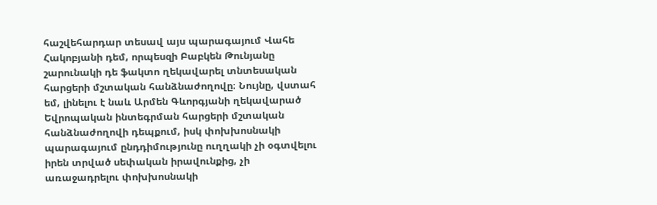հաշվեհարդար տեսավ այս պարագայում Վահե Հակոբյանի դեմ, որպեսզի Բաբկեն Թունյանը շարունակի դե ֆակտո ղեկավարել տնտեսական հարցերի մշտական հանձնաժողովը։ Նույնը, վստահ եմ, լինելու է նաև Արմեն Գևորգյանի ղեկավարած Եվրոպական ինտեգրման հարցերի մշտական հանձնաժողովի դեպքում, իսկ փոխխոսնակի պարագայում ընդդիմությունը ուղղակի չի օգտվելու իրեն տրված սեփական իրավունքից, չի առաջադրելու փոխխոսնակի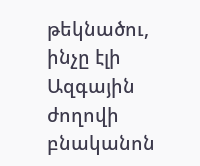թեկնածու, ինչը էլի Ազգային ժողովի բնականոն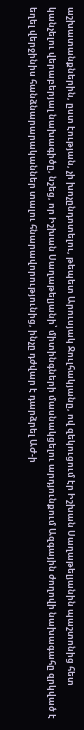աշխատանքներին, ըստ էության, չի խոչընդոտելու, թեպետ Արուսյակ Ջուլհակյանը, ով զեկուցում էր Իշխան Սաղաթելյանին պաշտոնից հետ կանչելու վերաբերյալ նախագիծը, նշեց, որ Իշխան Սաղաթելյանի՝ միտինգների մասնակցելու արդյունքում Ազգային ժողովի նախագահը զրկված է եղել վերջինիս հանձնարարականներ տալու հնարավորությունից, ինչը դժվար է դարձրել ԱԺ-ի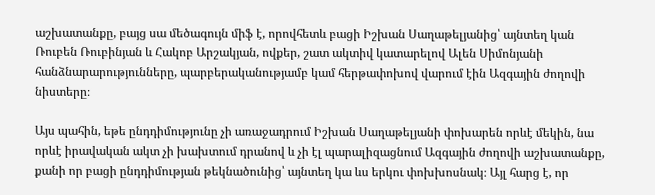աշխատանքը, բայց սա մեծագույն միֆ է, որովհետև բացի Իշխան Սաղաթելյանից՝ այնտեղ կան Ռուբեն Ռուբինյան և Հակոբ Արշակյան, ովքեր, շատ ակտիվ կատարելով Ալեն Սիմոնյանի հանձնարարությունները, պարբերականությամբ կամ հերթափոխով վարում էին Ազգային ժողովի նիստերը։

Այս պահին, եթե ընդդիմությունը չի առաջադրում Իշխան Սաղաթելյանի փոխարեն որևէ մեկին, նա որևէ իրավական ակտ չի խախտում դրանով և չի էլ պարալիզացնում Ազգային ժողովի աշխատանքը, քանի որ բացի ընդդիմության թեկնածունից՝ այնտեղ կա ևս երկու փոխխոսնակ։ Այլ հարց է, որ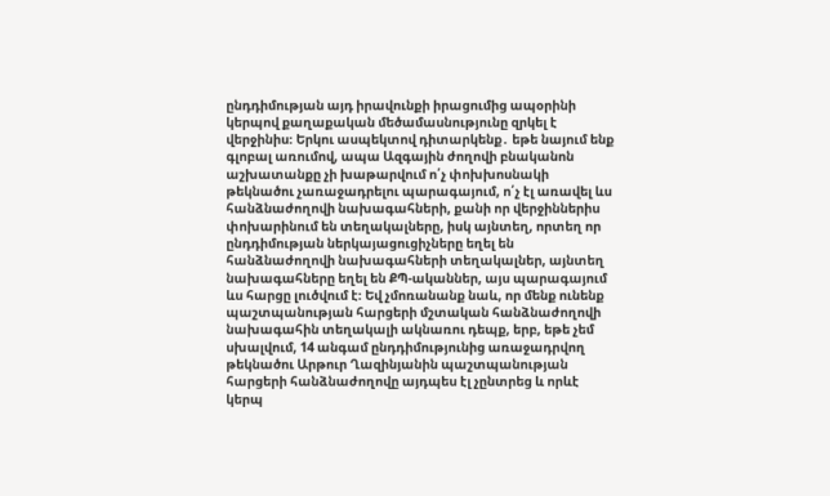ընդդիմության այդ իրավունքի իրացումից ապօրինի կերպով քաղաքական մեծամասնությունը զրկել է վերջինիս։ Երկու ասպեկտով դիտարկենք․ եթե նայում ենք գլոբալ առումով, ապա Ազգային ժողովի բնականոն աշխատանքը չի խաթարվում ո՛չ փոխխոսնակի թեկնածու չառաջադրելու պարագայում, ո՛չ էլ առավել ևս հանձնաժողովի նախագահների, քանի որ վերջիններիս փոխարինում են տեղակալները, իսկ այնտեղ, որտեղ որ ընդդիմության ներկայացուցիչները եղել են հանձնաժողովի նախագահների տեղակալներ, այնտեղ նախագահները եղել են ՔՊ-ականներ, այս պարագայում ևս հարցը լուծվում է։ Եվ չմոռանանք նաև, որ մենք ունենք պաշտպանության հարցերի մշտական հանձնաժողովի նախագահին տեղակալի ակնառու դեպք, երբ, եթե չեմ սխալվում, 14 անգամ ընդդիմությունից առաջադրվող թեկնածու Արթուր Ղազինյանին պաշտպանության հարցերի հանձնաժողովը այդպես էլ չընտրեց և որևէ կերպ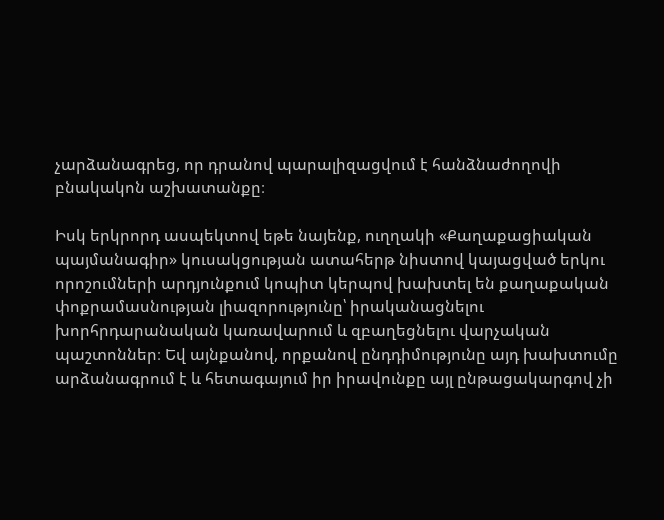չարձանագրեց, որ դրանով պարալիզացվում է հանձնաժողովի բնակակոն աշխատանքը։

Իսկ երկրորդ ասպեկտով եթե նայենք, ուղղակի «Քաղաքացիական պայմանագիր» կուսակցության ատահերթ նիստով կայացված երկու որոշումների արդյունքում կոպիտ կերպով խախտել են քաղաքական փոքրամասնության լիազորությունը՝ իրականացնելու խորհրդարանական կառավարում և զբաղեցնելու վարչական պաշտոններ։ Եվ այնքանով, որքանով ընդդիմությունը այդ խախտումը արձանագրում է և հետագայում իր իրավունքը այլ ընթացակարգով չի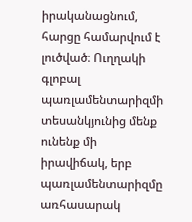իրականացնում, հարցը համարվում է լուծված։ Ուղղակի գլոբալ պառլամենտարիզմի տեսանկյունից մենք ունենք մի իրավիճակ, երբ պառլամենտարիզմը առհասարակ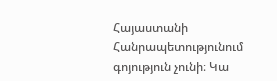Հայաստանի Հանրապետությունում գոյություն չունի։ Կա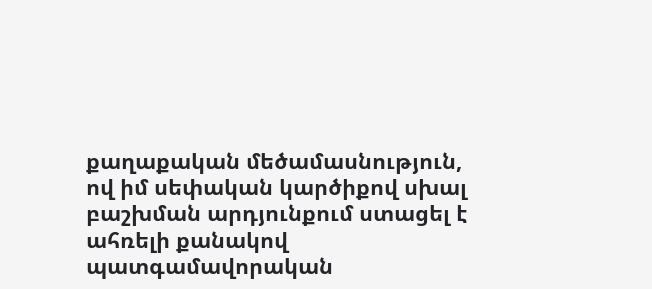քաղաքական մեծամասնություն, ով իմ սեփական կարծիքով սխալ բաշխման արդյունքում ստացել է ահռելի քանակով պատգամավորական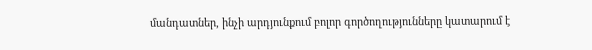մանդատներ, ինչի արդյունքում բոլոր գործողությունները կատարում է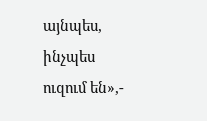այնպես, ինչպես ուզում են»,-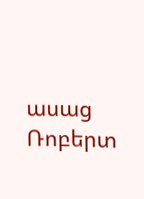ասաց Ռոբերտ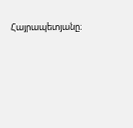Հայրապետյանը։